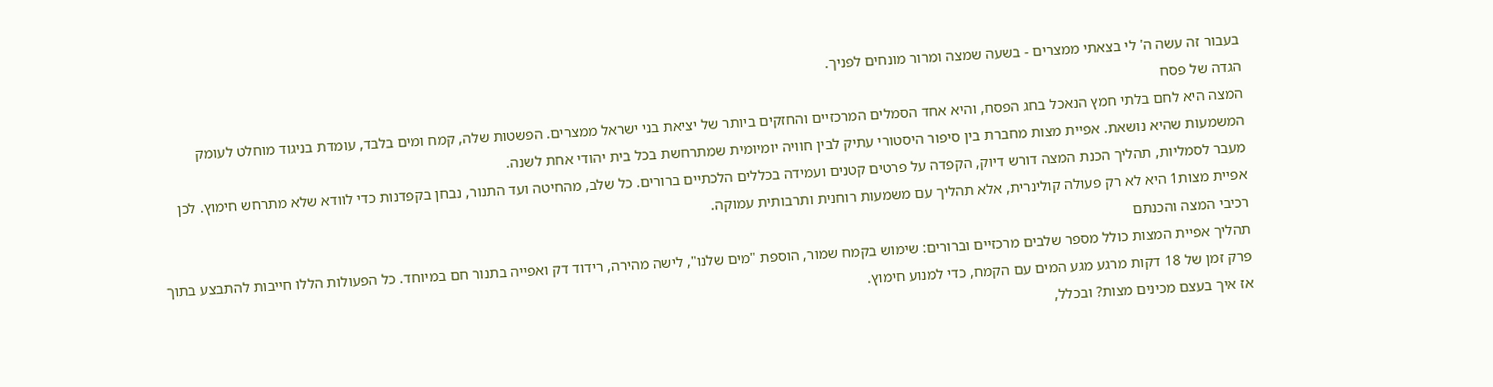בעבור זה עשה ה' לי בצאתי ממצרים - בשעה שמצה ומרור מונחים לפניך.
הגדה של פסח
המצה היא לחם בלתי חמץ הנאכל בחג הפסח, והיא אחד הסמלים המרכזיים והחזקים ביותר של יציאת בני ישראל ממצרים. הפשטות שלה, קמח ומים בלבד, עומדת בניגוד מוחלט לעומק המשמעות שהיא נושאת. אפיית מצות מחברת בין סיפור היסטורי עתיק לבין חוויה יומיומית שמתרחשת בכל בית יהודי אחת לשנה.
מעבר לסמליות, תהליך הכנת המצה דורש דיוק, הקפדה על פרטים קטנים ועמידה בכללים הלכתיים ברורים. כל שלב, מהחיטה ועד התנור, נבחן בקפדנות כדי לוודא שלא מתרחש חימוץ. לכן אפיית מצות1 היא לא רק פעולה קולינרית, אלא תהליך עם משמעות רוחנית ותרבותית עמוקה.
רכיבי המצה והכנתם
תהליך אפיית המצות כולל מספר שלבים מרכזיים וברורים: שימוש בקמח שמור, הוספת "מים שלנו", לישה מהירה, רידוד דק ואפייה בתנור חם במיוחד. כל הפעולות הללו חייבות להתבצע בתוך פרק זמן של 18 דקות מרגע מגע המים עם הקמח, כדי למנוע חימוץ.
אז איך בעצם מכינים מצות? ובכלל,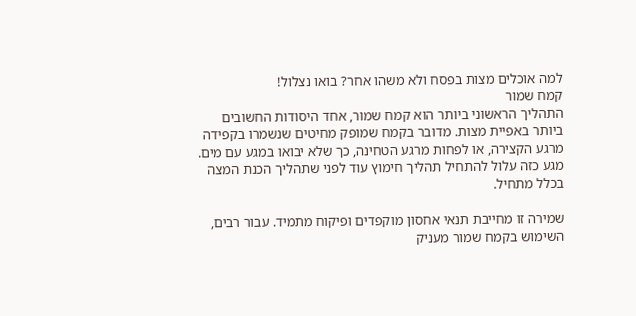למה אוכלים מצות בפסח ולא משהו אחר? בואו נצלול!
קמח שמור
התהליך הראשוני ביותר הוא קמח שמור, אחד היסודות החשובים ביותר באפיית מצות. מדובר בקמח שמופק מחיטים שנשמרו בקפידה מרגע הקצירה, או לפחות מרגע הטחינה, כך שלא יבואו במגע עם מים. מגע כזה עלול להתחיל תהליך חימוץ עוד לפני שתהליך הכנת המצה בכלל מתחיל.

שמירה זו מחייבת תנאי אחסון מוקפדים ופיקוח מתמיד. עבור רבים, השימוש בקמח שמור מעניק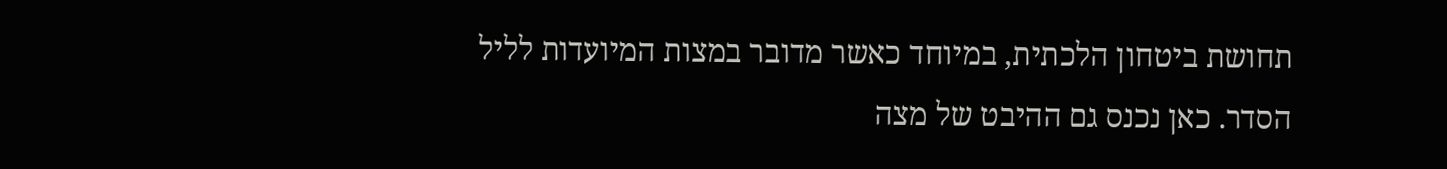תחושת ביטחון הלכתית, במיוחד כאשר מדובר במצות המיועדות לליל הסדר. כאן נכנס גם ההיבט של מצה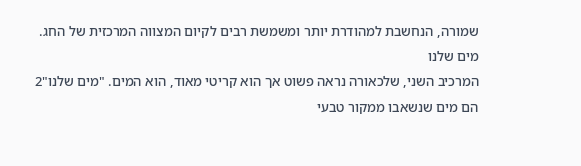שמורה, הנחשבת למהודרת יותר ומשמשת רבים לקיום המצווה המרכזית של החג.
מים שלנו
המרכיב השני, שלכאורה נראה פשוט אך הוא קריטי מאוד, הוא המים. "מים שלנו"2 הם מים שנשאבו ממקור טבעי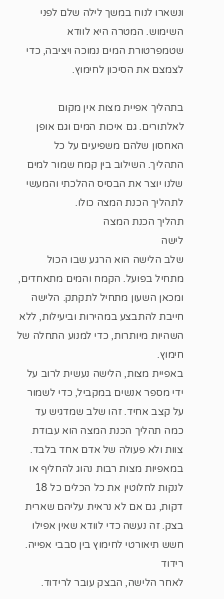ונשארו לנוח במשך לילה שלם לפני השימוש. המטרה היא לוודא שטמפרטורת המים נמוכה ויציבה, כדי לצמצם את הסיכון לחימוץ.

בתהליך אפיית מצות אין מקום לאלתורים. גם איכות המים וגם אופן האחסון שלהם משפיעים על כל התהליך. השילוב בין קמח שמור למים שלנו יוצר את הבסיס ההלכתי והמעשי לתהליך הכנת המצה כולו.
תהליך הכנת המצה
לישה
שלב הלישה הוא הרגע שבו הכול מתחיל בפועל. הקמח והמים מתאחדים, ומכאן השעון מתחיל לתקתק. הלישה חייבת להתבצע במהירות וביעילות, ללא השהיות מיותרות, כדי למנוע התחלה של חימוץ.
באפיית מצות, הלישה נעשית לרוב על ידי מספר אנשים במקביל, כדי לשמור על קצב אחיד. זהו שלב שמדגיש עד כמה תהליך הכנת המצה הוא עבודת צוות ולא פעולה של אדם אחד בלבד.
במאפיות מצות רבות נהוג להחליף או לנקות לחלוטין את כל הכלים כל 18 דקות, גם אם לא נראית עליהם שארית בצק. זה נעשה כדי לוודא שאין אפילו חשש תיאורטי לחימוץ בין סבבי אפייה.
רידוד
לאחר הלישה, הבצק עובר לרידוד.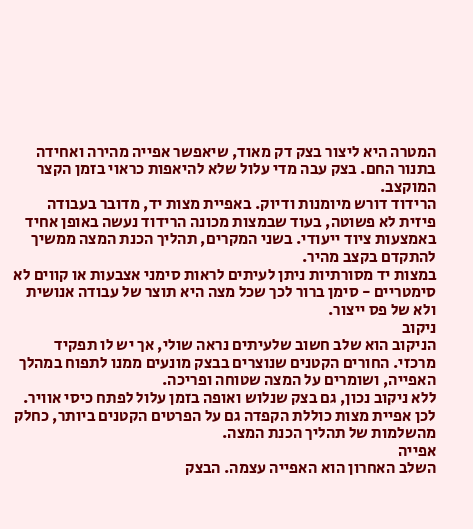המטרה היא ליצור בצק דק מאוד, שיאפשר אפייה מהירה ואחידה בתנור החם. בצק עבה מדי עלול שלא להיאפות כראוי בזמן הקצר המוקצב.
הרידוד דורש מיומנות ודיוק. באפיית מצות יד, מדובר בעבודה פיזית לא פשוטה, בעוד שבמצות מכונה הרידוד נעשה באופן אחיד באמצעות ציוד ייעודי. בשני המקרים, תהליך הכנת המצה ממשיך להתקדם בקצב מהיר.
במצות יד מסורתיות ניתן לעיתים לראות סימני אצבעות או קווים לא סימטריים - סימן ברור לכך שכל מצה היא תוצר של עבודה אנושית ולא של פס ייצור.
ניקוב
הניקוב הוא שלב חשוב שלעיתים נראה שולי, אך יש לו תפקיד מרכזי. החורים הקטנים שנוצרים בבצק מונעים ממנו לתפוח במהלך האפייה, ושומרים על המצה שטוחה ופריכה.
ללא ניקוב נכון, גם בצק שנלוש ואופה בזמן עלול לפתח כיסי אוויר. לכן אפיית מצות כוללת הקפדה גם על הפרטים הקטנים ביותר, כחלק מהשלמות של תהליך הכנת המצה.
אפייה
השלב האחרון הוא האפייה עצמה. הבצק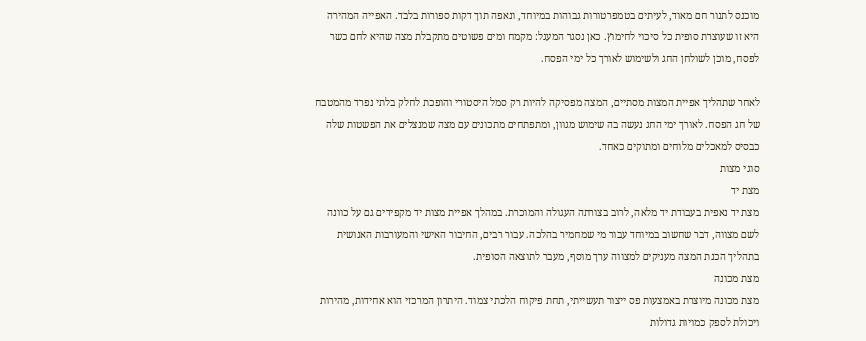מוכנס לתנור חם מאוד, לעיתים בטמפרטורות גבוהות במיוחד, ונאפה תוך דקות ספורות בלבד. האפייה המהירה היא זו שעוצרת סופית כל סיכוי לחימוץ. כאן נסגר המעגל: מקמח ומים פשוטים מתקבלת מצה שהיא לחם כשר לפסח, מוכן לשולחן החג ולשימוש לאורך כל ימי הפסח.

לאחר שתהליך אפיית המצות מסתיים, המצה מפסיקה להיות רק סמל היסטורי והופכת לחלק בלתי נפרד מהמטבח של חג הפסח. לאורך ימי החג נעשה בה שימוש מגוון, ומתפתחים מתכונים עם מצה שמנצלים את הפשטות שלה כבסיס למאכלים מלוחים ומתוקים כאחד.
סוגי מצות
מצת יד
מצת יד נאפית בעבודת יד מלאה, לרוב בצורתה העגולה והמוכרת. במהלך אפיית מצות יד מקפידים גם על כוונה לשם מצווה, דבר שחשוב במיוחד עבור מי שמחמיר בהלכה. עבור רבים, החיבור האישי והמעורבות האנושית בתהליך הכנת המצה מעניקים למצווה ערך מוסף, מעבר לתוצאה הסופית.
מצת מכונה
מצת מכונה מיוצרת באמצעות פס ייצור תעשייתי, תחת פיקוח הלכתי צמוד. היתרון המרכזי הוא אחידות, מהירות ויכולת לספק כמויות גדולות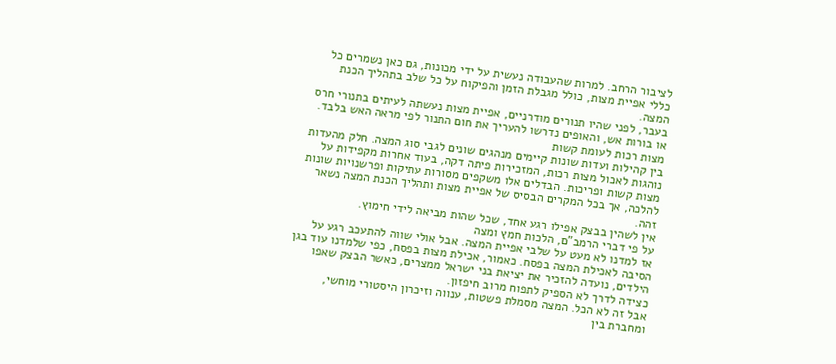לציבור הרחב. למרות שהעבודה נעשית על ידי מכונות, גם כאן נשמרים כל כללי אפיית מצות, כולל מגבלת הזמן והפיקוח על כל שלב בתהליך הכנת המצה.
בעבר, לפני שהיו תנורים מודרניים, אפיית מצות נעשתה לעיתים בתנורי חרס או בורות אש, והאופים נדרשו להעריך את חום התנור לפי מראה האש בלבד.
מצות רכות לעומת קשות
בין קהילות ועדות שונות קיימים מנהגים שונים לגבי סוג המצה. חלק מהעדות נוהגות לאכול מצות רכות, המזכירות פיתה דקה, בעוד אחרות מקפידות על מצות קשות ופריכות. הבדלים אלו משקפים מסורות עתיקות ופרשנויות שונות להלכה, אך בכל המקרים הבסיס של אפיית מצות ותהליך הכנת המצה נשאר זהה.
אין לשהין בבצק אפילו רגע אחד, שכל שהות מביאה לידי חימוץ.
על פי דברי הרמב"ם, הלכות חמץ ומצה
אז למדנו לא מעט על שלבי אפיית המצה. אבל אולי שווה להתעכב רגע על הסיבה לאכילת המצה בפסח. כאמור, אכילת מצות בפסח, כפי שלמדנו עוד בגן הילדים, נועדה להזכיר את יציאת בני ישראל ממצרים, כאשר הבצק שאפו כצידה לדרך לא הספיק לתפוח מרוב חיפזון.
אבל זה לא הכל. המצה מסמלת פשטות, ענווה וזיכרון היסטורי מוחשי, ומחברת בין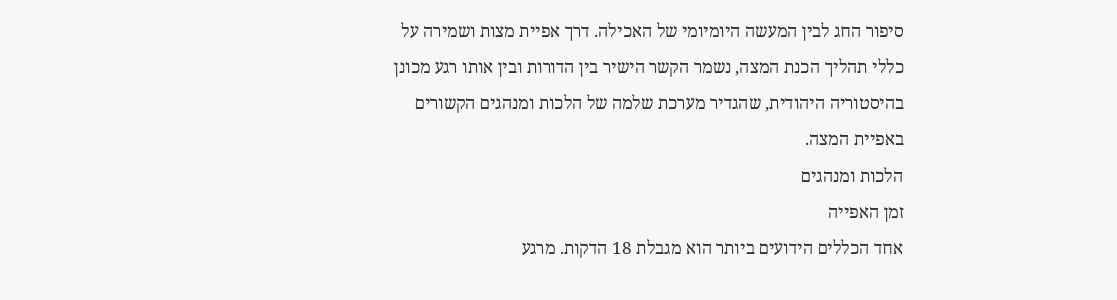סיפור החג לבין המעשה היומיומי של האכילה. דרך אפיית מצות ושמירה על כללי תהליך הכנת המצה, נשמר הקשר הישיר בין הדורות ובין אותו רגע מכונן בהיסטוריה היהודית, שהגדיר מערכת שלמה של הלכות ומנהגים הקשורים באפיית המצה.
הלכות ומנהגים
זמן האפייה
אחד הכללים הידועים ביותר הוא מגבלת 18 הדקות. מרגע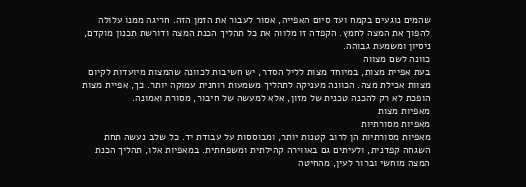שהמים נוגעים בקמח ועד סיום האפייה, אסור לעבור את הזמן הזה. חריגה ממנו עלולה להפוך את המצה לחמץ. הקפדה זו מלווה את כל תהליך הכנת המצה ודורשת תכנון מוקדם, ניסיון ומשמעת גבוהה.
כוונה לשם מצווה
בעת אפיית מצות, במיוחד מצות לליל הסדר, יש חשיבות לכוונה שהמצות מיועדות לקיום מצוות אכילת מצה. הכוונה מעניקה לתהליך משמעות רוחנית עמוקה יותר. כך, אפיית מצות הופכת לא רק להכנה טכנית של מזון, אלא למעשה של חיבור, מסורת ואמונה.
מאפיות מצות
מאפיות מסורתיות
מאפיות מסורתיות הן לרוב קטנות יותר, ומבוססות על עבודת יד. כל שלב נעשה תחת השגחה קפדנית, ולעיתים גם באווירה קהילתית ומשפחתית. במאפיות אלו, תהליך הכנת המצה מוחשי וברור לעין, מהחיטה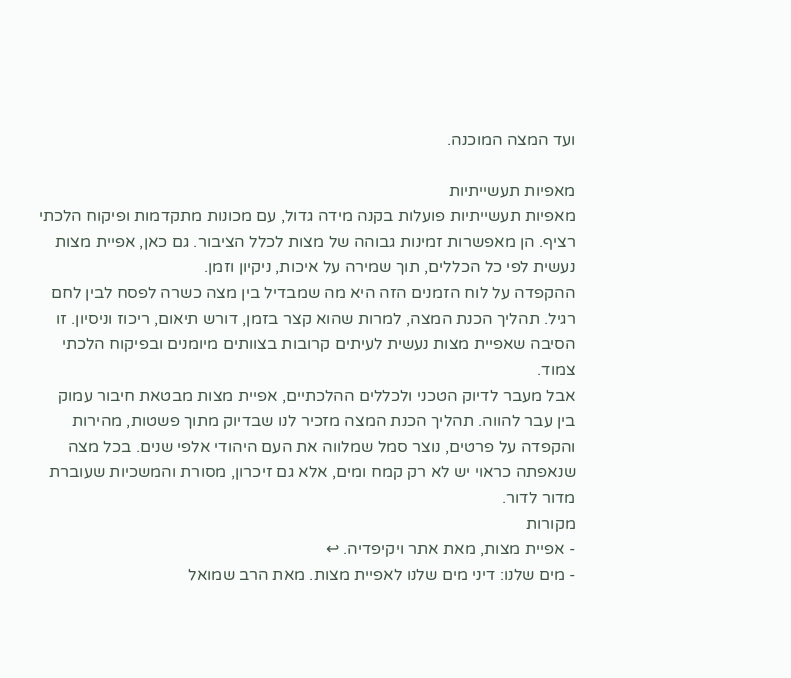ועד המצה המוכנה.

מאפיות תעשייתיות
מאפיות תעשייתיות פועלות בקנה מידה גדול, עם מכונות מתקדמות ופיקוח הלכתי רציף. הן מאפשרות זמינות גבוהה של מצות לכלל הציבור. גם כאן, אפיית מצות נעשית לפי כל הכללים, תוך שמירה על איכות, ניקיון וזמן.
ההקפדה על לוח הזמנים הזה היא מה שמבדיל בין מצה כשרה לפסח לבין לחם רגיל. תהליך הכנת המצה, למרות שהוא קצר בזמן, דורש תיאום, ריכוז וניסיון. זו הסיבה שאפיית מצות נעשית לעיתים קרובות בצוותים מיומנים ובפיקוח הלכתי צמוד.
אבל מעבר לדיוק הטכני ולכללים ההלכתיים, אפיית מצות מבטאת חיבור עמוק בין עבר להווה. תהליך הכנת המצה מזכיר לנו שבדיוק מתוך פשטות, מהירות והקפדה על פרטים, נוצר סמל שמלווה את העם היהודי אלפי שנים. בכל מצה שנאפתה כראוי יש לא רק קמח ומים, אלא גם זיכרון, מסורת והמשכיות שעוברת מדור לדור.
מקורות
- אפיית מצות, מאת אתר ויקיפדיה. ↩
- מים שלנו: דיני מים שלנו לאפיית מצות. מאת הרב שמואל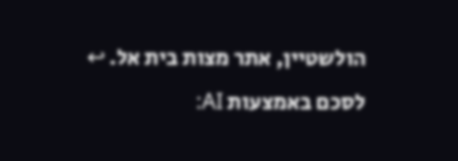הולשטיין, אתר מצות בית אל. ↩
לסכם באמצעות AI: